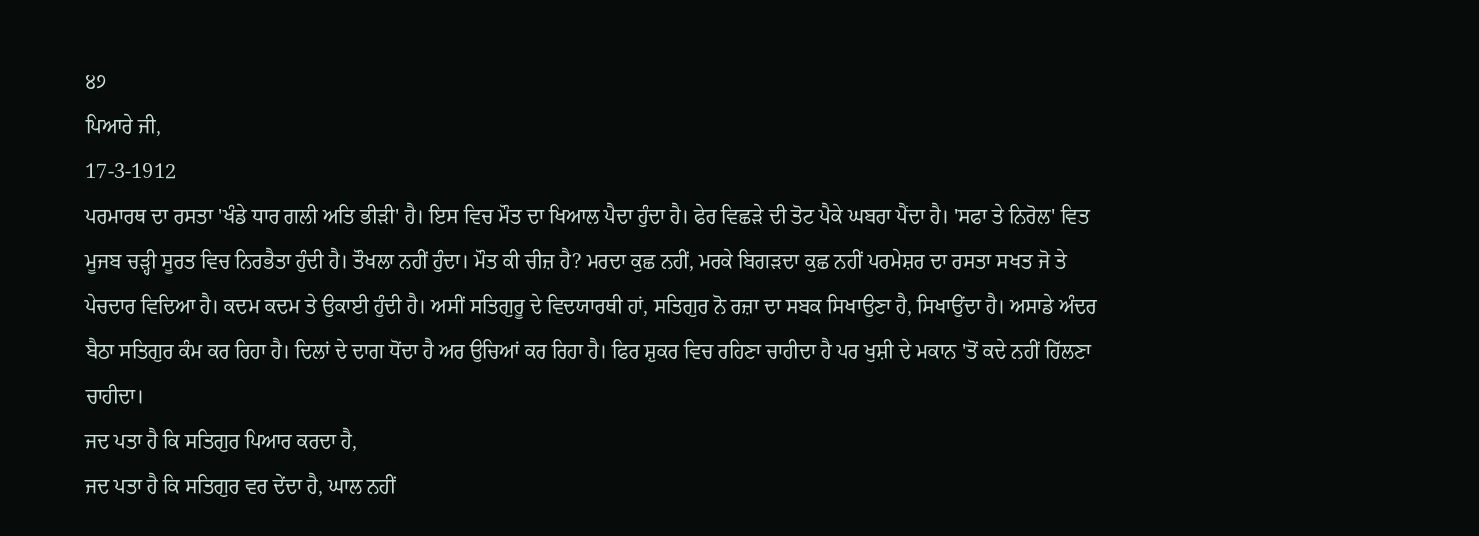੪੭
ਪਿਆਰੇ ਜੀ,
17-3-1912
ਪਰਮਾਰਥ ਦਾ ਰਸਤਾ 'ਖੰਡੇ ਧਾਰ ਗਲੀ ਅਤਿ ਭੀੜੀ' ਹੈ। ਇਸ ਵਿਚ ਮੌਤ ਦਾ ਖਿਆਲ ਪੈਦਾ ਹੁੰਦਾ ਹੈ। ਫੇਰ ਵਿਛੜੇ ਦੀ ਤੋਟ ਪੈਕੇ ਘਬਰਾ ਪੈਂਦਾ ਹੈ। 'ਸਫਾ ਤੇ ਨਿਰੋਲ' ਵਿਤ ਮੂਜਬ ਚੜ੍ਹੀ ਸੂਰਤ ਵਿਚ ਨਿਰਭੈਤਾ ਹੁੰਦੀ ਹੈ। ਤੌਖਲਾ ਨਹੀਂ ਹੁੰਦਾ। ਮੌਤ ਕੀ ਚੀਜ਼ ਹੈ? ਮਰਦਾ ਕੁਛ ਨਹੀਂ, ਮਰਕੇ ਬਿਗੜਦਾ ਕੁਛ ਨਹੀਂ ਪਰਮੇਸ਼ਰ ਦਾ ਰਸਤਾ ਸਖਤ ਜੋ ਤੇ ਪੇਚਦਾਰ ਵਿਦਿਆ ਹੈ। ਕਦਮ ਕਦਮ ਤੇ ਉਕਾਈ ਹੁੰਦੀ ਹੈ। ਅਸੀਂ ਸਤਿਗੁਰੂ ਦੇ ਵਿਦਯਾਰਥੀ ਹਾਂ, ਸਤਿਗੁਰ ਨੋ ਰਜ਼ਾ ਦਾ ਸਬਕ ਸਿਖਾਉਣਾ ਹੈ, ਸਿਖਾਉਂਦਾ ਹੈ। ਅਸਾਡੇ ਅੰਦਰ ਬੈਠਾ ਸਤਿਗੁਰ ਕੰਮ ਕਰ ਰਿਹਾ ਹੈ। ਦਿਲਾਂ ਦੇ ਦਾਗ ਧੋਂਦਾ ਹੈ ਅਰ ਉਚਿਆਂ ਕਰ ਰਿਹਾ ਹੈ। ਫਿਰ ਸ਼ੁਕਰ ਵਿਚ ਰਹਿਣਾ ਚਾਹੀਦਾ ਹੈ ਪਰ ਖੁਸ਼ੀ ਦੇ ਮਕਾਨ 'ਤੋਂ ਕਦੇ ਨਹੀਂ ਹਿੱਲਣਾ ਚਾਹੀਦਾ।
ਜਦ ਪਤਾ ਹੈ ਕਿ ਸਤਿਗੁਰ ਪਿਆਰ ਕਰਦਾ ਹੈ,
ਜਦ ਪਤਾ ਹੈ ਕਿ ਸਤਿਗੁਰ ਵਰ ਦੇਂਦਾ ਹੈ, ਘਾਲ ਨਹੀਂ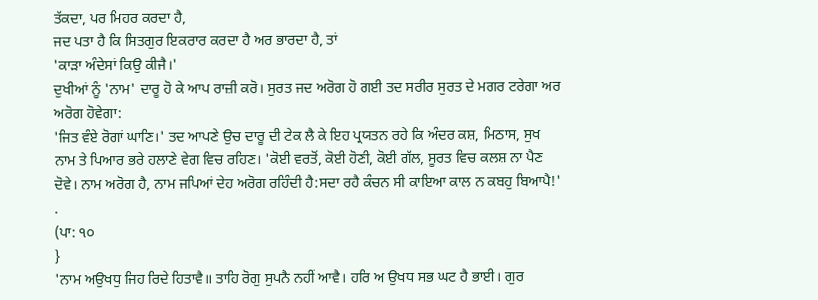ਤੱਕਦਾ, ਪਰ ਮਿਹਰ ਕਰਦਾ ਹੈ,
ਜਦ ਪਤਾ ਹੈ ਕਿ ਸਿਤਗੁਰ ਇਕਰਾਰ ਕਰਦਾ ਹੈ ਅਰ ਭਾਰਦਾ ਹੈ, ਤਾਂ
'ਕਾੜਾ ਅੰਦੇਸਾਂ ਕਿਉ ਕੀਜੈ।'
ਦੁਖੀਆਂ ਨੂੰ 'ਨਾਮ' ਦਾਰੂ ਹੋ ਕੇ ਆਪ ਰਾਜ਼ੀ ਕਰੋ। ਸੁਰਤ ਜਦ ਅਰੋਗ ਹੋ ਗਈ ਤਦ ਸਰੀਰ ਸੁਰਤ ਦੇ ਮਗਰ ਟਰੇਗਾ ਅਰ ਅਰੋਗ ਹੋਵੇਗਾ:
'ਜਿਤ ਵੰਏ ਰੋਗਾਂ ਘਾਣਿ।' ਤਦ ਆਪਣੇ ਉਚ ਦਾਰੂ ਦੀ ਟੇਕ ਲੈ ਕੇ ਇਹ ਪ੍ਰਯਤਨ ਰਹੇ ਕਿ ਅੰਦਰ ਕਸ਼, ਮਿਠਾਸ, ਸੁਖ ਨਾਮ ਤੇ ਪਿਆਰ ਭਰੇ ਹਲਾਣੇ ਵੇਗ ਵਿਚ ਰਹਿਣ। 'ਕੋਈ ਵਰਤੋਂ, ਕੋਈ ਹੋਣੀ, ਕੋਈ ਗੱਲ, ਸੂਰਤ ਵਿਚ ਕਲਸ਼ ਨਾ ਪੈਣ ਦੋਵੇ। ਨਾਮ ਅਰੋਗ ਹੈ, ਨਾਮ ਜਪਿਆਂ ਦੇਹ ਅਰੋਗ ਰਹਿੰਦੀ ਹੈ:ਸਦਾ ਰਹੈ ਕੰਚਨ ਸੀ ਕਾਇਆ ਕਾਲ ਨ ਕਬਹੁ ਬਿਆਪੈ!' .
(ਪਾ: ੧੦
}
'ਨਾਮ ਅਉਖਧੁ ਜਿਹ ਰਿਦੇ ਹਿਤਾਵੈ॥ ਤਾਹਿ ਰੋਗੁ ਸੁਪਨੈ ਨਹੀਂ ਆਵੈ। ਹਰਿ ਅ ਉਖਧ ਸਭ ਘਟ ਹੈ ਭਾਈ। ਗੁਰ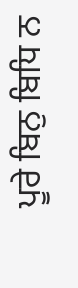ਪੂਰੇ ਬਿਨੁ ਬਿਧਿ ਨ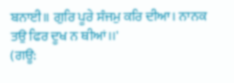ਬਨਾਈ॥ ਗੁਰਿ ਪੂਰੇ ਸੰਜਮੁ ਕਰਿ ਦੀਆ। ਨਾਨਕ ਤਉ ਫਿਰ ਦੂਖ ਨ ਥੀਆਂ।।'
(ਗਊ: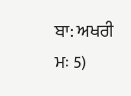ਬਾ: ਅਖਰੀ ਮਃ 5)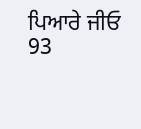ਪਿਆਰੇ ਜੀਓ
93